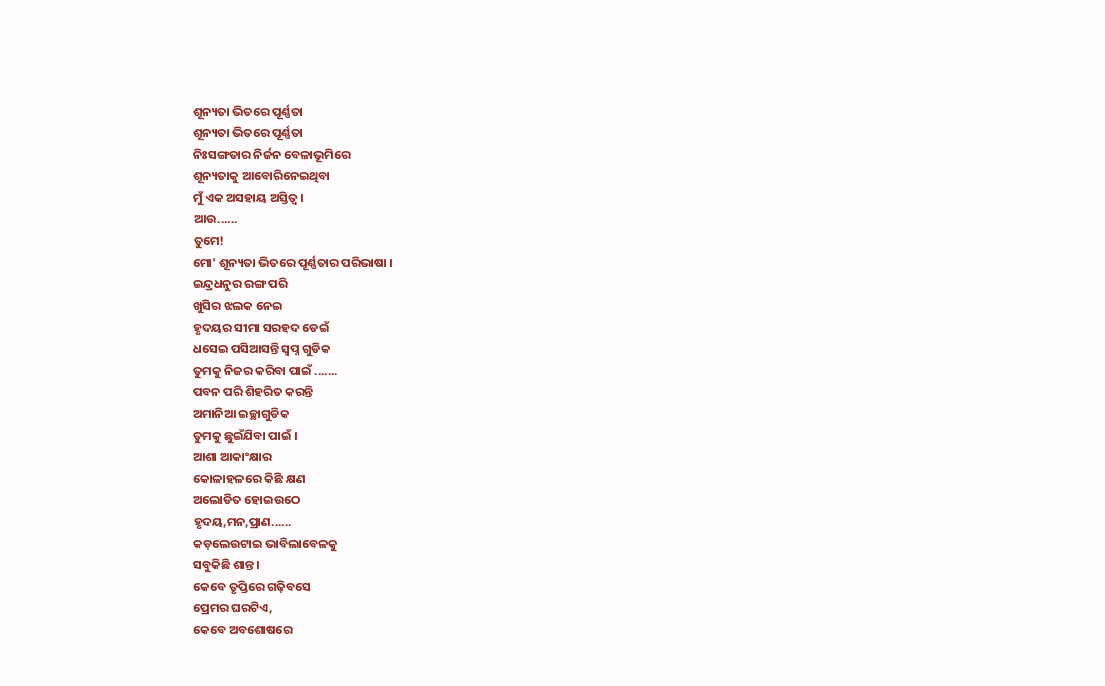ଶୂନ୍ୟତା ଭିତରେ ପୂର୍ଣ୍ଣତା
ଶୂନ୍ୟତା ଭିତରେ ପୂର୍ଣ୍ଣତା
ନିଃସଙ୍ଗତାର ନିର୍ଜନ ବେଳାଭୂମିରେ
ଶୂନ୍ୟତାକୁ ଆବୋରିନେଇଥିବା
ମୁଁ ଏକ ଅସହାୟ ଅସ୍ତିତ୍ୱ ।
ଆଉ......
ତୁମେ!
ମୋ' ଶୂନ୍ୟତା ଭିତରେ ପୂର୍ଣ୍ଣତାର ପରିଭାଷା ।
ଇନ୍ଦ୍ରଧନୁର ରଙ୍ଗ ପରି
ଖୁସିର ଝଲକ ନେଇ
ହୃଦୟର ସୀମା ସରହଦ ଡେଇଁ
ଧସେଇ ପସିଆସନ୍ତି ସ୍ୱପ୍ନ ଗୁଡିକ
ତୁମକୁ ନିଜର କରିବା ପାଇଁ .......
ପବନ ପରି ଶିହରିତ କରନ୍ତି
ଅମାନିଆ ଇଚ୍ଛାଗୁଡିକ
ତୁମକୁ ଛୁଇଁଯିବା ପାଇଁ ।
ଆଶା ଆକାଂକ୍ଷାର
କୋଳାହଳରେ କିଛି କ୍ଷଣ
ଅଲୋଡିତ ହୋଇଉଠେ
ହୃଦୟ,ମନ,ପ୍ରାଣ......
କଡ଼ଲେଉଟାଇ ଭାବିଲାବେଳକୁ
ସବୁକିଛି ଶାନ୍ତ।
କେବେ ତୃପ୍ତିରେ ଗଢ଼ିବସେ
ପ୍ରେମର ଘରଟିଏ,
କେବେ ଅବଶୋଷରେ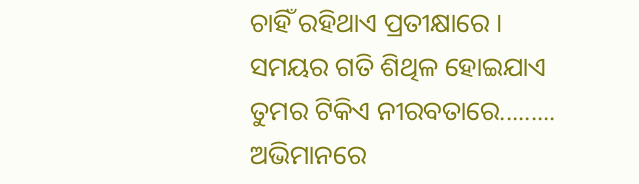ଚାହିଁ ରହିଥାଏ ପ୍ରତୀକ୍ଷାରେ ।
ସମୟର ଗତି ଶିଥିଳ ହୋଇଯାଏ
ତୁମର ଟିକିଏ ନୀରବତାରେ.........
ଅଭିମାନରେ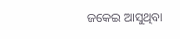ଜକେଇ ଆସୁଥିବା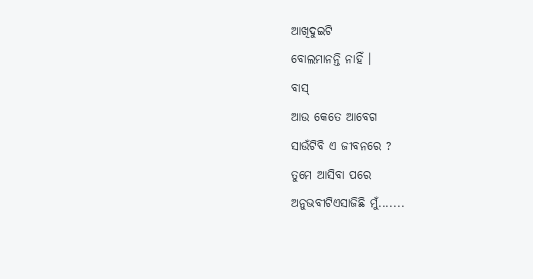ଆଖିଦୁଇଟି
ବୋଲମାନନ୍ତି ନାହିଁ ।
ବାସ୍
ଆଉ କେତେ ଆବେଗ
ସାଉଁଟିବି ଏ ଜୀବନରେ ?
ତୁମେ ଆସିବା ପରେ
ଅନୁଭବୀଟିଏସାଜିଛି ମୁଁ.......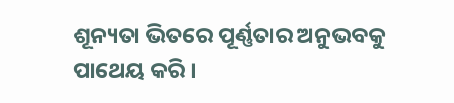ଶୂନ୍ୟତା ଭିତରେ ପୂର୍ଣ୍ଣତାର ଅନୁଭବକୁ
ପାଥେୟ କରି ।